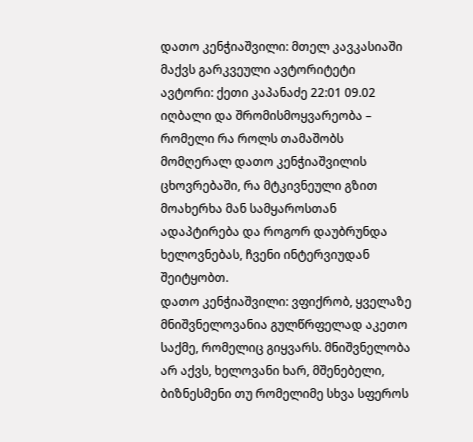დათო კენჭიაშვილი: მთელ კავკასიაში მაქვს გარკვეული ავტორიტეტი
ავტორი: ქეთი კაპანაძე 22:01 09.02
იღბალი და შრომისმოყვარეობა – რომელი რა როლს თამაშობს მომღერალ დათო კენჭიაშვილის ცხოვრებაში, რა მტკივნეული გზით მოახერხა მან სამყაროსთან ადაპტირება და როგორ დაუბრუნდა ხელოვნებას, ჩვენი ინტერვიუდან შეიტყობთ.
დათო კენჭიაშვილი: ვფიქრობ, ყველაზე მნიშვნელოვანია გულწრფელად აკეთო საქმე, რომელიც გიყვარს. მნიშვნელობა არ აქვს, ხელოვანი ხარ, მშენებელი, ბიზნესმენი თუ რომელიმე სხვა სფეროს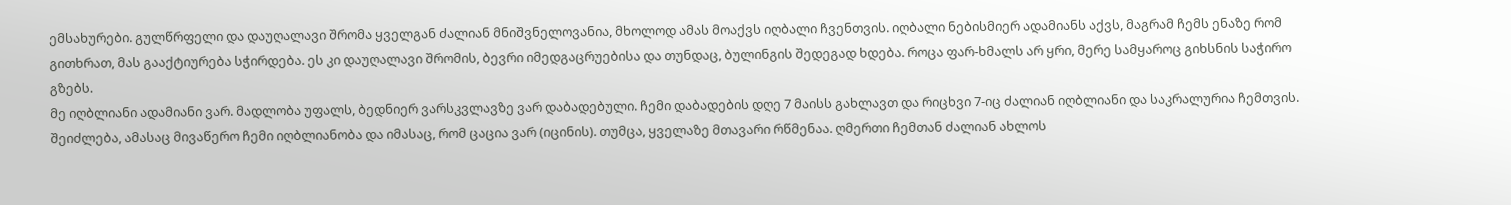ემსახურები. გულწრფელი და დაუღალავი შრომა ყველგან ძალიან მნიშვნელოვანია, მხოლოდ ამას მოაქვს იღბალი ჩვენთვის. იღბალი ნებისმიერ ადამიანს აქვს, მაგრამ ჩემს ენაზე რომ გითხრათ, მას გააქტიურება სჭირდება. ეს კი დაუღალავი შრომის, ბევრი იმედგაცრუებისა და თუნდაც, ბულინგის შედეგად ხდება. როცა ფარ-ხმალს არ ყრი, მერე სამყაროც გიხსნის საჭირო გზებს.
მე იღბლიანი ადამიანი ვარ. მადლობა უფალს, ბედნიერ ვარსკვლავზე ვარ დაბადებული. ჩემი დაბადების დღე 7 მაისს გახლავთ და რიცხვი 7-იც ძალიან იღბლიანი და საკრალურია ჩემთვის. შეიძლება, ამასაც მივაწერო ჩემი იღბლიანობა და იმასაც, რომ ცაცია ვარ (იცინის). თუმცა, ყველაზე მთავარი რწმენაა. ღმერთი ჩემთან ძალიან ახლოს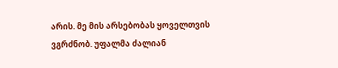არის. მე მის არსებობას ყოველთვის ვგრძნობ. უფალმა ძალიან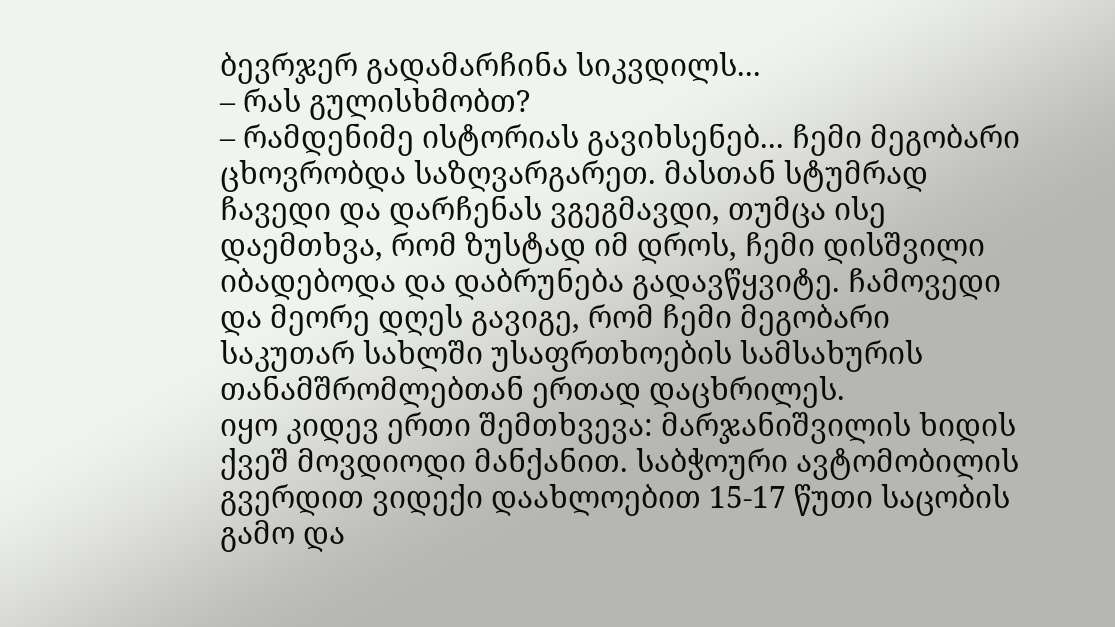ბევრჯერ გადამარჩინა სიკვდილს...
– რას გულისხმობთ?
– რამდენიმე ისტორიას გავიხსენებ... ჩემი მეგობარი ცხოვრობდა საზღვარგარეთ. მასთან სტუმრად ჩავედი და დარჩენას ვგეგმავდი, თუმცა ისე დაემთხვა, რომ ზუსტად იმ დროს, ჩემი დისშვილი იბადებოდა და დაბრუნება გადავწყვიტე. ჩამოვედი და მეორე დღეს გავიგე, რომ ჩემი მეგობარი საკუთარ სახლში უსაფრთხოების სამსახურის თანამშრომლებთან ერთად დაცხრილეს.
იყო კიდევ ერთი შემთხვევა: მარჯანიშვილის ხიდის ქვეშ მოვდიოდი მანქანით. საბჭოური ავტომობილის გვერდით ვიდექი დაახლოებით 15-17 წუთი საცობის გამო და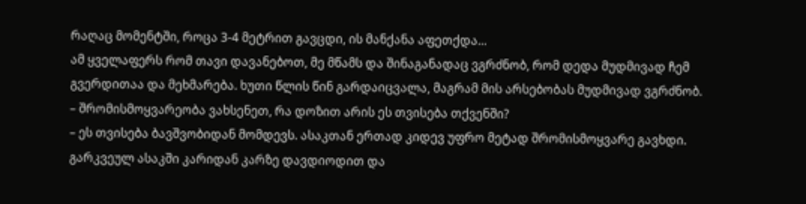რაღაც მომენტში, როცა 3-4 მეტრით გავცდი, ის მანქანა აფეთქდა...
ამ ყველაფერს რომ თავი დავანებოთ, მე მწამს და შინაგანადაც ვგრძნობ, რომ დედა მუდმივად ჩემ გვერდითაა და მეხმარება. ხუთი წლის წინ გარდაიცვალა, მაგრამ მის არსებობას მუდმივად ვგრძნობ.
– შრომისმოყვარეობა ვახსენეთ, რა დოზით არის ეს თვისება თქვენში?
– ეს თვისება ბავშვობიდან მომდევს. ასაკთან ერთად კიდევ უფრო მეტად შრომისმოყვარე გავხდი. გარკვეულ ასაკში კარიდან კარზე დავდიოდით და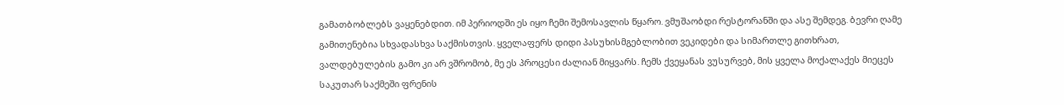გამათბობლებს ვაყენებდით. იმ პერიოდში ეს იყო ჩემი შემოსავლის წყარო. ვმუშაობდი რესტორანში და ასე შემდეგ. ბევრი ღამე გამითენებია სხვადასხვა საქმისთვის. ყველაფერს დიდი პასუხისმგებლობით ვეკიდები და სიმართლე გითხრათ, ვალდებულების გამო კი არ ვშრომობ, მე ეს პროცესი ძალიან მიყვარს. ჩემს ქვეყანას ვუსურვებ, მის ყველა მოქალაქეს მიეცეს საკუთარ საქმეში ფრენის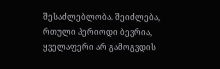შესაძლებლობა. შეიძლება, რთული პერიოდი ბევრია, ყველაფერი არ გამოგვდის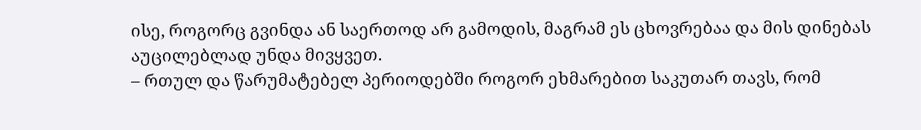ისე, როგორც გვინდა ან საერთოდ არ გამოდის, მაგრამ ეს ცხოვრებაა და მის დინებას აუცილებლად უნდა მივყვეთ.
– რთულ და წარუმატებელ პერიოდებში როგორ ეხმარებით საკუთარ თავს, რომ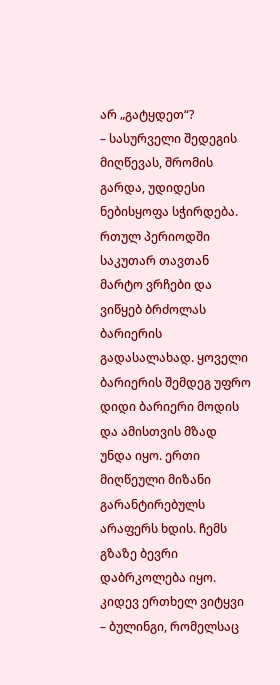არ „გატყდეთ“?
– სასურველი შედეგის მიღწევას, შრომის გარდა, უდიდესი ნებისყოფა სჭირდება. რთულ პერიოდში საკუთარ თავთან მარტო ვრჩები და ვიწყებ ბრძოლას ბარიერის გადასალახად. ყოველი ბარიერის შემდეგ უფრო დიდი ბარიერი მოდის და ამისთვის მზად უნდა იყო. ერთი მიღწეული მიზანი გარანტირებულს არაფერს ხდის. ჩემს გზაზე ბევრი დაბრკოლება იყო. კიდევ ერთხელ ვიტყვი – ბულინგი, რომელსაც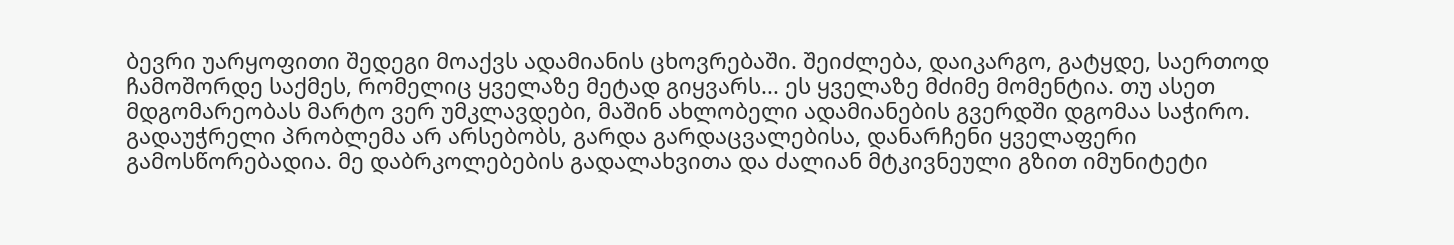ბევრი უარყოფითი შედეგი მოაქვს ადამიანის ცხოვრებაში. შეიძლება, დაიკარგო, გატყდე, საერთოდ ჩამოშორდე საქმეს, რომელიც ყველაზე მეტად გიყვარს... ეს ყველაზე მძიმე მომენტია. თუ ასეთ მდგომარეობას მარტო ვერ უმკლავდები, მაშინ ახლობელი ადამიანების გვერდში დგომაა საჭირო. გადაუჭრელი პრობლემა არ არსებობს, გარდა გარდაცვალებისა, დანარჩენი ყველაფერი გამოსწორებადია. მე დაბრკოლებების გადალახვითა და ძალიან მტკივნეული გზით იმუნიტეტი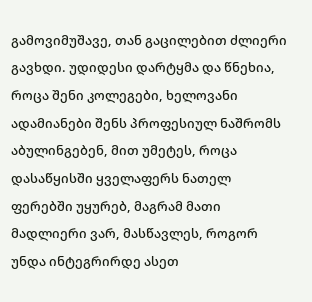გამოვიმუშავე, თან გაცილებით ძლიერი გავხდი. უდიდესი დარტყმა და წნეხია, როცა შენი კოლეგები, ხელოვანი ადამიანები შენს პროფესიულ ნაშრომს აბულინგებენ, მით უმეტეს, როცა დასაწყისში ყველაფერს ნათელ ფერებში უყურებ, მაგრამ მათი მადლიერი ვარ, მასწავლეს, როგორ უნდა ინტეგრირდე ასეთ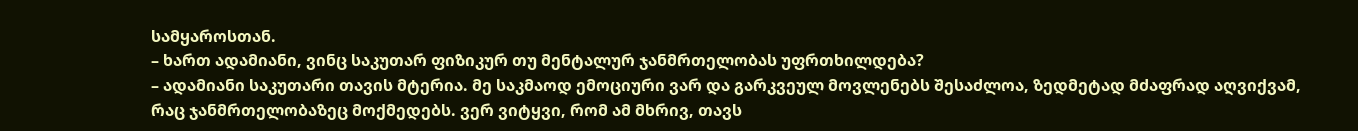სამყაროსთან.
– ხართ ადამიანი, ვინც საკუთარ ფიზიკურ თუ მენტალურ ჯანმრთელობას უფრთხილდება?
– ადამიანი საკუთარი თავის მტერია. მე საკმაოდ ემოციური ვარ და გარკვეულ მოვლენებს შესაძლოა, ზედმეტად მძაფრად აღვიქვამ, რაც ჯანმრთელობაზეც მოქმედებს. ვერ ვიტყვი, რომ ამ მხრივ, თავს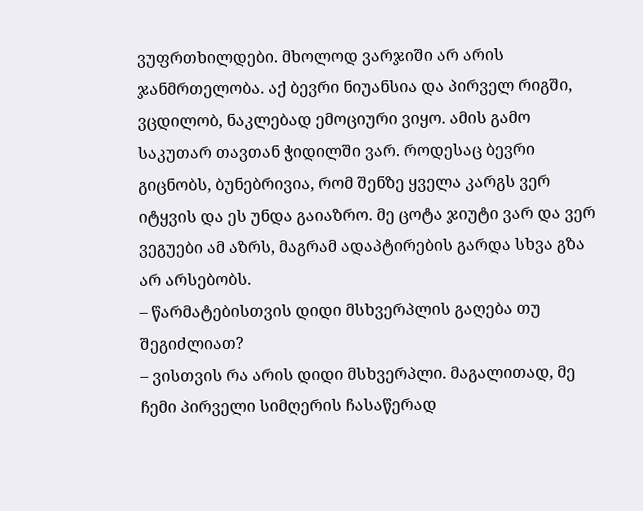ვუფრთხილდები. მხოლოდ ვარჯიში არ არის ჯანმრთელობა. აქ ბევრი ნიუანსია და პირველ რიგში, ვცდილობ, ნაკლებად ემოციური ვიყო. ამის გამო საკუთარ თავთან ჭიდილში ვარ. როდესაც ბევრი გიცნობს, ბუნებრივია, რომ შენზე ყველა კარგს ვერ იტყვის და ეს უნდა გაიაზრო. მე ცოტა ჯიუტი ვარ და ვერ ვეგუები ამ აზრს, მაგრამ ადაპტირების გარდა სხვა გზა არ არსებობს.
– წარმატებისთვის დიდი მსხვერპლის გაღება თუ შეგიძლიათ?
– ვისთვის რა არის დიდი მსხვერპლი. მაგალითად, მე ჩემი პირველი სიმღერის ჩასაწერად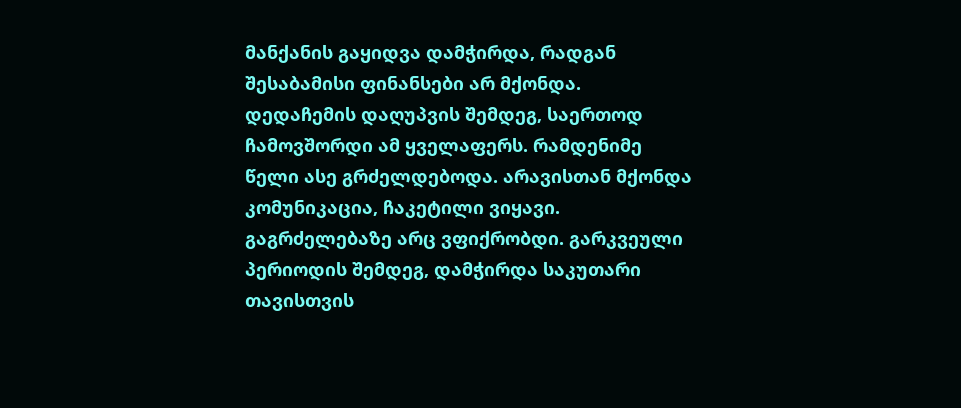მანქანის გაყიდვა დამჭირდა, რადგან შესაბამისი ფინანსები არ მქონდა. დედაჩემის დაღუპვის შემდეგ, საერთოდ ჩამოვშორდი ამ ყველაფერს. რამდენიმე წელი ასე გრძელდებოდა. არავისთან მქონდა კომუნიკაცია, ჩაკეტილი ვიყავი. გაგრძელებაზე არც ვფიქრობდი. გარკვეული პერიოდის შემდეგ, დამჭირდა საკუთარი თავისთვის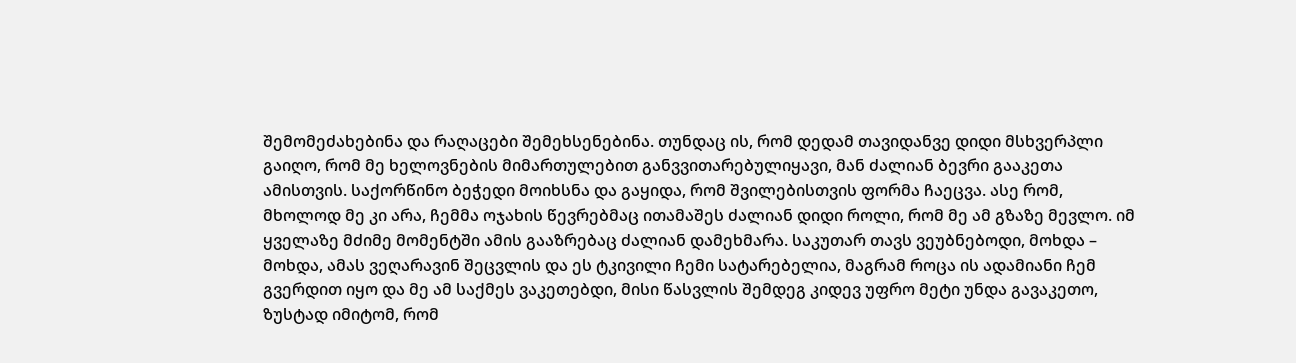შემომეძახებინა და რაღაცები შემეხსენებინა. თუნდაც ის, რომ დედამ თავიდანვე დიდი მსხვერპლი გაიღო, რომ მე ხელოვნების მიმართულებით განვვითარებულიყავი, მან ძალიან ბევრი გააკეთა ამისთვის. საქორწინო ბეჭედი მოიხსნა და გაყიდა, რომ შვილებისთვის ფორმა ჩაეცვა. ასე რომ, მხოლოდ მე კი არა, ჩემმა ოჯახის წევრებმაც ითამაშეს ძალიან დიდი როლი, რომ მე ამ გზაზე მევლო. იმ ყველაზე მძიმე მომენტში ამის გააზრებაც ძალიან დამეხმარა. საკუთარ თავს ვეუბნებოდი, მოხდა – მოხდა, ამას ვეღარავინ შეცვლის და ეს ტკივილი ჩემი სატარებელია, მაგრამ როცა ის ადამიანი ჩემ გვერდით იყო და მე ამ საქმეს ვაკეთებდი, მისი წასვლის შემდეგ კიდევ უფრო მეტი უნდა გავაკეთო, ზუსტად იმიტომ, რომ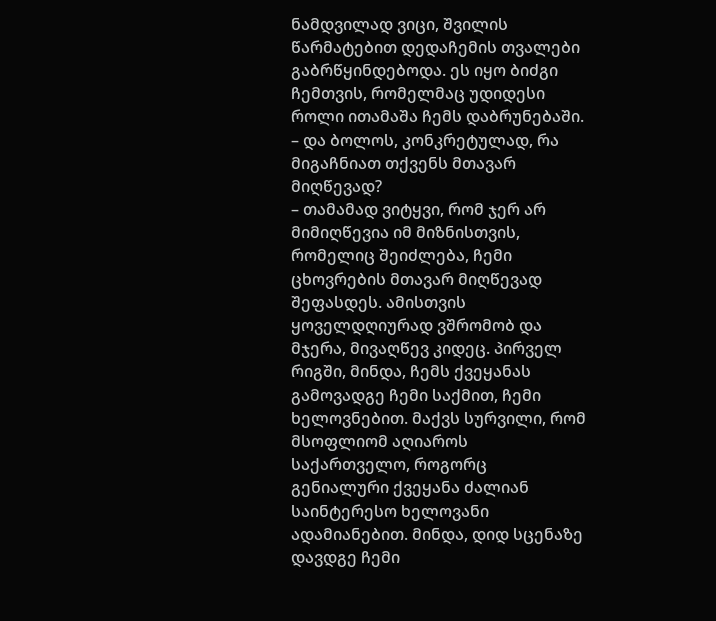ნამდვილად ვიცი, შვილის წარმატებით დედაჩემის თვალები გაბრწყინდებოდა. ეს იყო ბიძგი ჩემთვის, რომელმაც უდიდესი როლი ითამაშა ჩემს დაბრუნებაში.
– და ბოლოს, კონკრეტულად, რა მიგაჩნიათ თქვენს მთავარ მიღწევად?
– თამამად ვიტყვი, რომ ჯერ არ მიმიღწევია იმ მიზნისთვის, რომელიც შეიძლება, ჩემი ცხოვრების მთავარ მიღწევად შეფასდეს. ამისთვის ყოველდღიურად ვშრომობ და მჯერა, მივაღწევ კიდეც. პირველ რიგში, მინდა, ჩემს ქვეყანას გამოვადგე ჩემი საქმით, ჩემი ხელოვნებით. მაქვს სურვილი, რომ მსოფლიომ აღიაროს საქართველო, როგორც გენიალური ქვეყანა ძალიან საინტერესო ხელოვანი ადამიანებით. მინდა, დიდ სცენაზე დავდგე ჩემი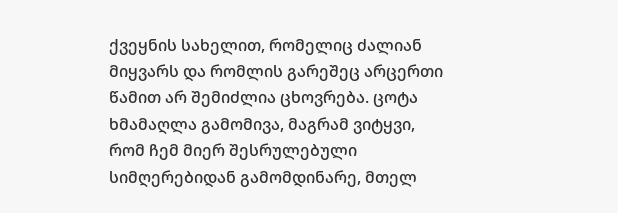ქვეყნის სახელით, რომელიც ძალიან მიყვარს და რომლის გარეშეც არცერთი წამით არ შემიძლია ცხოვრება. ცოტა ხმამაღლა გამომივა, მაგრამ ვიტყვი, რომ ჩემ მიერ შესრულებული სიმღერებიდან გამომდინარე, მთელ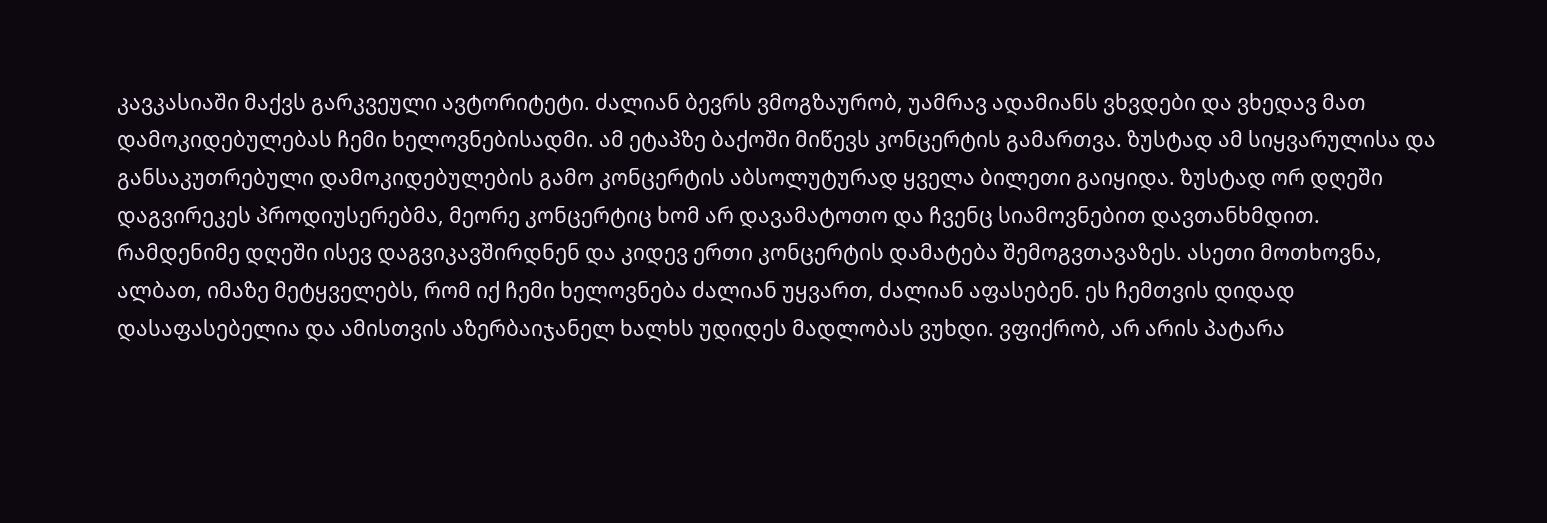კავკასიაში მაქვს გარკვეული ავტორიტეტი. ძალიან ბევრს ვმოგზაურობ, უამრავ ადამიანს ვხვდები და ვხედავ მათ დამოკიდებულებას ჩემი ხელოვნებისადმი. ამ ეტაპზე ბაქოში მიწევს კონცერტის გამართვა. ზუსტად ამ სიყვარულისა და განსაკუთრებული დამოკიდებულების გამო კონცერტის აბსოლუტურად ყველა ბილეთი გაიყიდა. ზუსტად ორ დღეში დაგვირეკეს პროდიუსერებმა, მეორე კონცერტიც ხომ არ დავამატოთო და ჩვენც სიამოვნებით დავთანხმდით. რამდენიმე დღეში ისევ დაგვიკავშირდნენ და კიდევ ერთი კონცერტის დამატება შემოგვთავაზეს. ასეთი მოთხოვნა, ალბათ, იმაზე მეტყველებს, რომ იქ ჩემი ხელოვნება ძალიან უყვართ, ძალიან აფასებენ. ეს ჩემთვის დიდად დასაფასებელია და ამისთვის აზერბაიჯანელ ხალხს უდიდეს მადლობას ვუხდი. ვფიქრობ, არ არის პატარა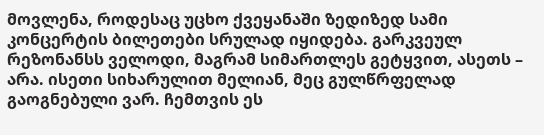მოვლენა, როდესაც უცხო ქვეყანაში ზედიზედ სამი კონცერტის ბილეთები სრულად იყიდება. გარკვეულ რეზონანსს ველოდი, მაგრამ სიმართლეს გეტყვით, ასეთს – არა. ისეთი სიხარულით მელიან, მეც გულწრფელად გაოგნებული ვარ. ჩემთვის ეს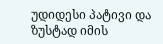უდიდესი პატივი და ზუსტად იმის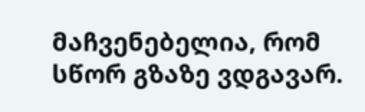მაჩვენებელია, რომ სწორ გზაზე ვდგავარ.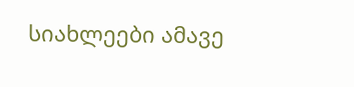სიახლეები ამავე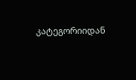კატეგორიიდან